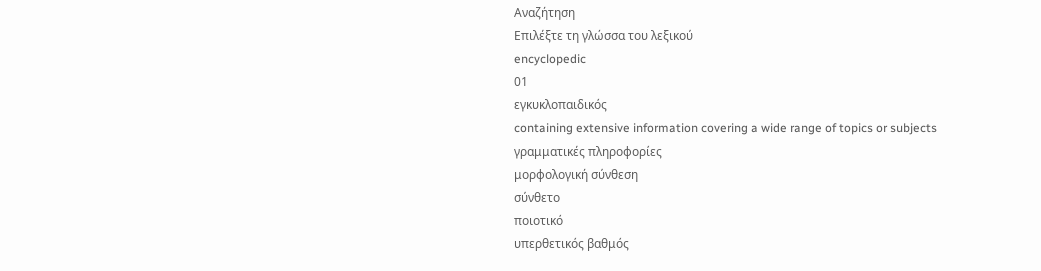Αναζήτηση
Επιλέξτε τη γλώσσα του λεξικού
encyclopedic
01
εγκυκλοπαιδικός
containing extensive information covering a wide range of topics or subjects
γραμματικές πληροφορίες
μορφολογική σύνθεση
σύνθετο
ποιοτικό
υπερθετικός βαθμός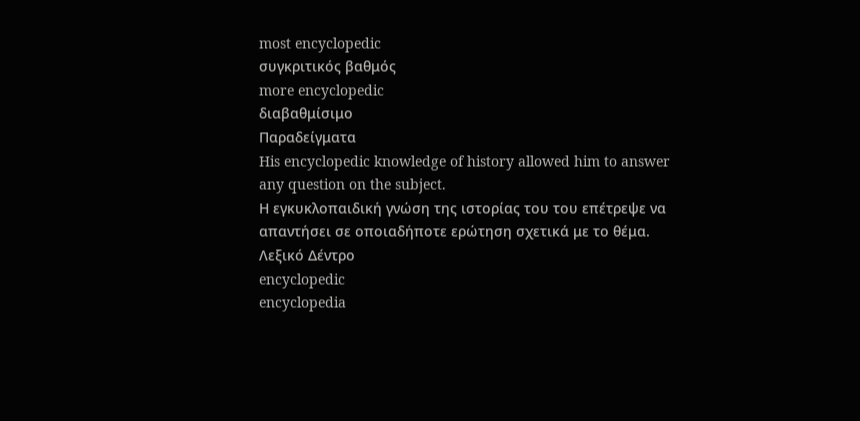most encyclopedic
συγκριτικός βαθμός
more encyclopedic
διαβαθμίσιμο
Παραδείγματα
His encyclopedic knowledge of history allowed him to answer any question on the subject.
Η εγκυκλοπαιδική γνώση της ιστορίας του του επέτρεψε να απαντήσει σε οποιαδήποτε ερώτηση σχετικά με το θέμα.
Λεξικό Δέντρο
encyclopedic
encyclopedia